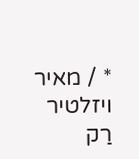* / מאיר ויזלטיר
רַק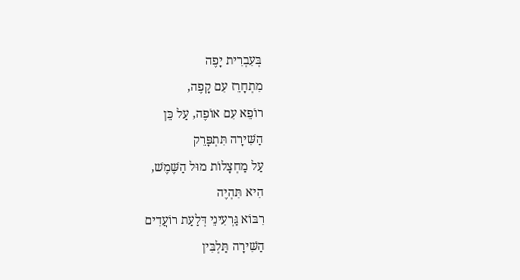בְּעִבְרִית יָפֶה
מִתְחָרֵז עִם קָפֶה,
רוֹפֵא עִם אוֹפֶה, עַל כֵּן
הַשִּׁירָה תִּתְפָּרֵק
עַל מַחְצָלוֹת מוּל הַשֶּׁמֶשׁ,
הִיא תִּהְיֶה
רִבּוֹא גַּרְעִינֵי דְּלַעַת רוֹעֲדִים
הַשִּׁירָה תַּלְבִּין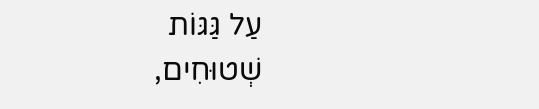עַל גַּגּוֹת
שְׁטוּחִים,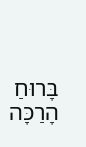בָּרוּחַ
הָרַכָּה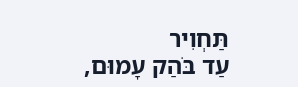תַּחְוִיר
עַד בֹּהַק עָמוּם,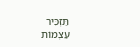תַּזְכִּיר
עַצְמוֹת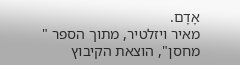אָדָם.
מאיר ויזלטיר, מתוך הספר "
מחסן", הוצאת הקיבוץ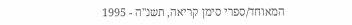המאוחד/ספרי סימן קריאה, תשנ"ה - 1995